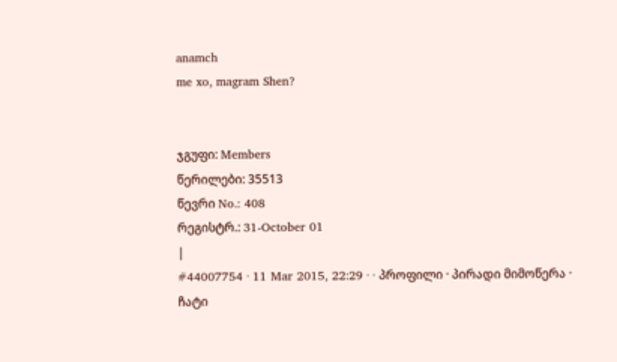anamch
me xo, magram Shen?


ჯგუფი: Members
წერილები: 35513
წევრი No.: 408
რეგისტრ.: 31-October 01
|
#44007754 · 11 Mar 2015, 22:29 · · პროფილი · პირადი მიმოწერა · ჩატი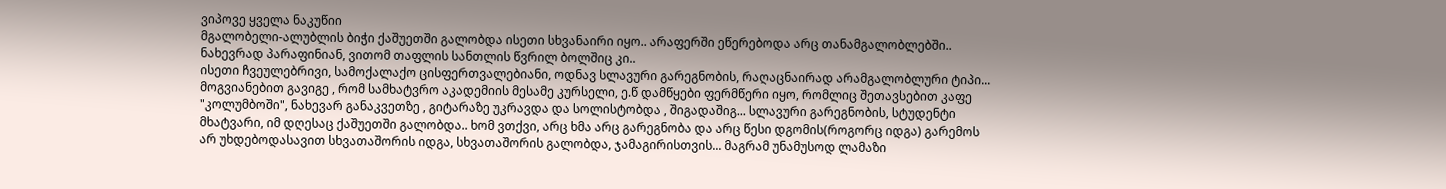ვიპოვე ყველა ნაკუწიი
მგალობელი-ალუბლის ბიჭი ქაშუეთში გალობდა ისეთი სხვანაირი იყო.. არაფერში ეწერებოდა არც თანამგალობლებში.. ნახევრად პარაფინიან, ვითომ თაფლის სანთლის წვრილ ბოლშიც კი..
ისეთი ჩვეულებრივი, სამოქალაქო ცისფერთვალებიანი, ოდნავ სლავური გარეგნობის, რაღაცნაირად არამგალობლური ტიპი... მოგვიანებით გავიგე , რომ სამხატვრო აკადემიის მესამე კურსელი, ე.წ დამწყები ფერმწერი იყო, რომლიც შეთავსებით კაფე "კოლუმბოში", ნახევარ განაკვეთზე , გიტარაზე უკრავდა და სოლისტობდა , შიგადაშიგ... სლავური გარეგნობის, სტუდენტი მხატვარი, იმ დღესაც ქაშუეთში გალობდა.. ხომ ვთქვი, არც ხმა არც გარეგნობა და არც წესი დგომის(როგორც იდგა) გარემოს არ უხდებოდასავით სხვათაშორის იდგა, სხვათაშორის გალობდა, ჯამაგირისთვის... მაგრამ უნამუსოდ ლამაზი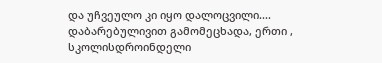და უჩვეულო კი იყო დალოცვილი....
დაბარებულივით გამომეცხადა, ერთი , სკოლისდროინდელი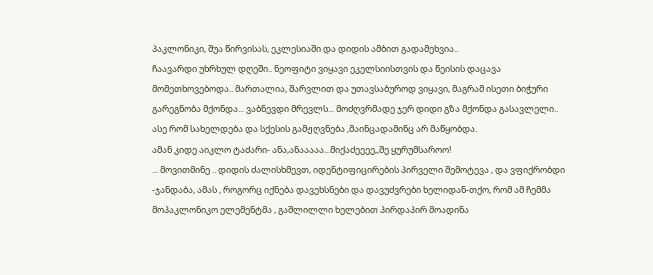პაკლონიკი, შუა წირვისას, ეკლესიაში და დიდის ამბით გადამეხვია..
ჩაავარდი უხრხულ დღეში.. ნეოფიტი ვიყავი ეკელსიისთვის და წეისის დაცავა მომეთხოვებოდა.. მართალია, შარვლით და უთავსაბუროდ ვიყავი, მაგრამ ისეთი ბიჭური გარეგნობა მქონდა... ვაბნევდი მრევლს... მოძღვრმადე ჯერ დიდი გზა მქონდა გასავლელი.. ასე რომ სახელდება და სქესის გამჟღვნება ,მაინცადამინც არ მაწყობდა.
ამან კიდე აიკლო ტაძარი- ანა,ანააააა...მიქაძეეეე,,შე ყურუმსაროო!
... მოვითმინე .. დიდის ძალისხმევთ, იდენტიფიცირების პირველი შემოტევა , და ვფიქრობდი -ჯანდაბა, ამას , როგორც იქნება დავეხსნები და დავუძვრები ხელიდან-თქო, რომ ამ ჩემმა მოპაკლონიკო ელემენტმა , გაშლილლი ხელებით პირდაპირ მოადინა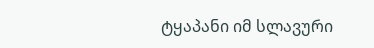ტყაპანი იმ სლავური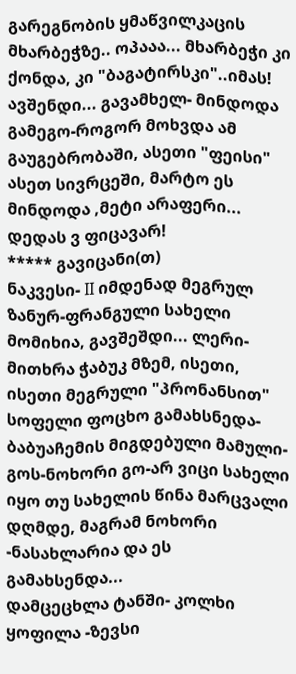გარეგნობის ყმაწვილკაცის მხარბეჭზე.. ოპააა... მხარბეჭი კი ქონდა, კი "ბაგატირსკი"..იმას! ავშენდი... გავამხელ- მინდოდა გამეგო-როგორ მოხვდა ამ გაუგებრობაში, ასეთი "ფეისი" ასეთ სივრცეში, მარტო ეს მინდოდა ,მეტი არაფერი... დედას ვ ფიცავარ!
***** გავიცანი(თ)
ნაკვესი- II იმდენად მეგრულ ზანურ-ფრანგული სახელი მომიხია, გავშეშდი... ლერი-მითხრა ჭაბუკ მზემ, ისეთი, ისეთი მეგრული "პრონანსით" სოფელი ფოცხო გამახსნედა- ბაბუაჩემის მიგდებული მამული-გოს-ნოხორი გო-არ ვიცი სახელი იყო თუ სახელის წინა მარცვალი დღმდე, მაგრამ ნოხორი -ნასახლარია და ეს გამახსენდა...
დამცეცხლა ტანში- კოლხი ყოფილა -ზევსი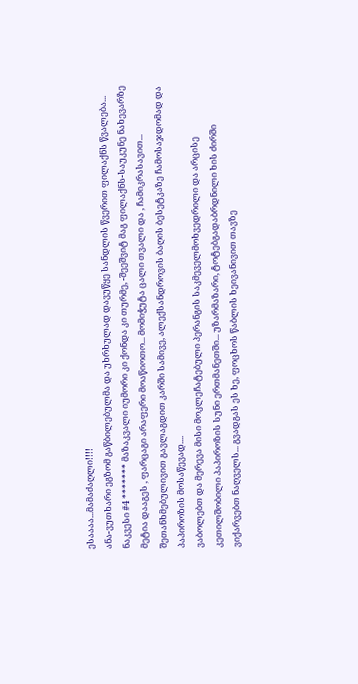ესაააა...მამაძაღლი!!!!
ანა-ვუთხარი ეგზომ გაწბილებულმა და უხრხულად დავუწყე სანდლის წვერით ფილაქნს წვალება...
ნაკვესი #4 ******* მაზაკვალი იუმორი კი ქონდა კი თურმე, -შეეშვიტ მაგ ფილაქნს-საუკუნე ნახევარზე მეტია დააგეს , ფარცაგი არაფერი მოაწიოთო... მომიჭუტა ცალი თვალი და , ჩამიკრასავით...
შეთანხმებულივით გავლაგდით კარში სამივე, ალექსანდროვის ბაღის ბესეტკაზე ჩამოსაჯდომად და პაპიროზის მოსაწევად....
ვაბოლებთ და მერევა მისი მოკლეჩატებული პერანგის საკმეველმოხვედრილი და არცისე კეთილშობილი პაპიროზის სუნი ერთმანეთში... უზარმაზარი, ტოტებგადაბრდნილი ხის ძირში ვიქარვებთ ნაღველს... გვადგას ეს ხე, ფოცხოს წაბლის ხეივანივით თავზე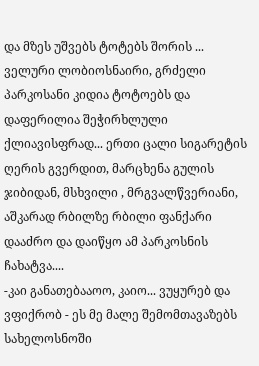და მზეს უშვებს ტოტებს შორის ... ველური ლობიოსნაირი, გრძელი პარკოსანი კიდია ტოტოებს და დაფერილია შეჭირხლული ქლიავისფრად... ერთი ცალი სიგარეტის ღერის გვერდით, მარცხენა გულის ჯიბიდან, მსხვილი , მრგვალწვერიანი, აშკარად რბილზე რბილი ფანქარი დააძრო და დაიწყო ამ პარკოსნის ჩახატვა....
-კაი განათებააოო, კაიო... ვუყურებ და ვფიქრობ - ეს მე მალე შემომთავაზებს სახელოსნოში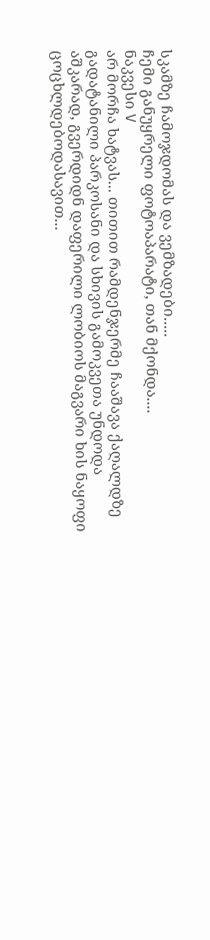სკამზე ჩამოჯდომას და ვემზადები.....
ჩემი განუყრელი ფოტოაპარატი, თან მქონდა....
ნაკვესი V
არ მორჩა ხატვას... თითით რამდენჯერმე ჩააშავა ქაღალდზე გადატანილი პარკოსანი და სხივის გამოკვეთა უნდოდა აშკარად, გვერდიდნ დაფერილი ლობიოს მაგვარი ხის ნაყოფი ცოცხლდებოდასავით...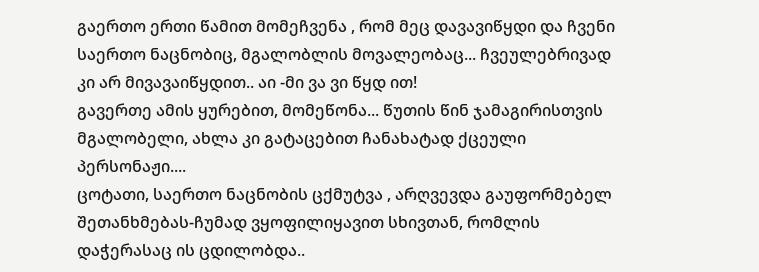გაერთო ერთი წამით მომეჩვენა , რომ მეც დავავიწყდი და ჩვენი საერთო ნაცნობიც, მგალობლის მოვალეობაც... ჩვეულებრივად კი არ მივავაიწყდით.. აი -მი ვა ვი წყდ ით!
გავერთე ამის ყურებით, მომეწონა... წუთის წინ ჯამაგირისთვის მგალობელი, ახლა კი გატაცებით ჩანახატად ქცეული პერსონაჟი....
ცოტათი, საერთო ნაცნობის ცქმუტვა , არღვევდა გაუფორმებელ შეთანხმებას-ჩუმად ვყოფილიყავით სხივთან, რომლის დაჭერასაც ის ცდილობდა..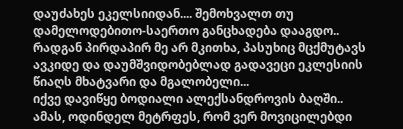დაუძახეს ეკელსიიდან.... შემოხვალთ თუ დამელოდებითო-საერთო განცხადება დააგდო.. რადგან პირდაპირ მე არ მკითხა, პასუხიც მცქმუტავს ავკიდე და დაუმშვიდობებლად გადავეცი ეკლესიის წიაღს მხატვარი და მგალობელი...
იქვე დავიწყე ბოდიალი ალექსანდროვის ბაღში..
ამას, ოდინდელ მეტრფეს, რომ ვერ მოვიცილებდი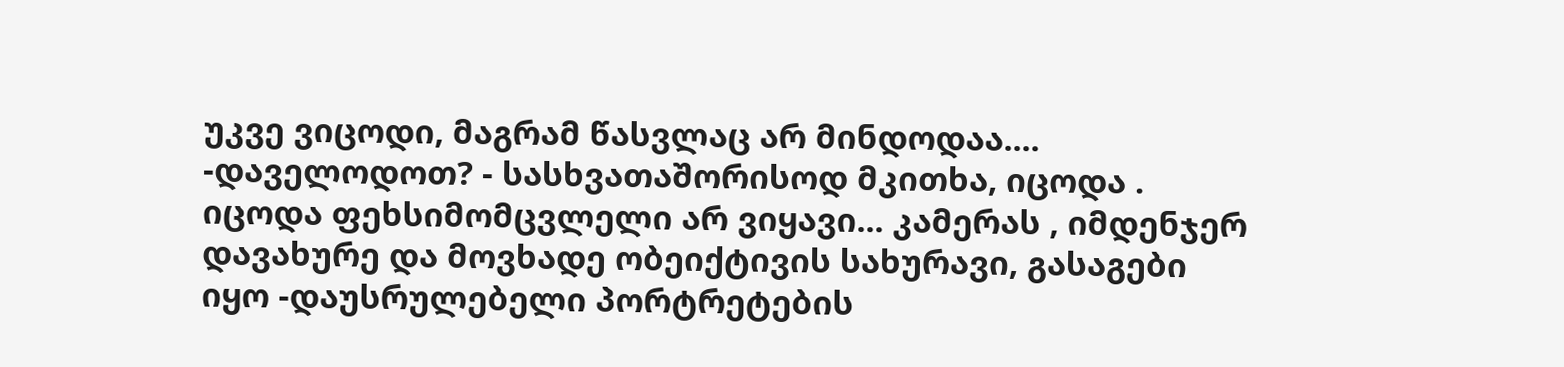უკვე ვიცოდი, მაგრამ წასვლაც არ მინდოდაა.... -დაველოდოთ? - სასხვათაშორისოდ მკითხა, იცოდა . იცოდა ფეხსიმომცვლელი არ ვიყავი... კამერას , იმდენჯერ დავახურე და მოვხადე ობეიქტივის სახურავი, გასაგები იყო -დაუსრულებელი პორტრეტების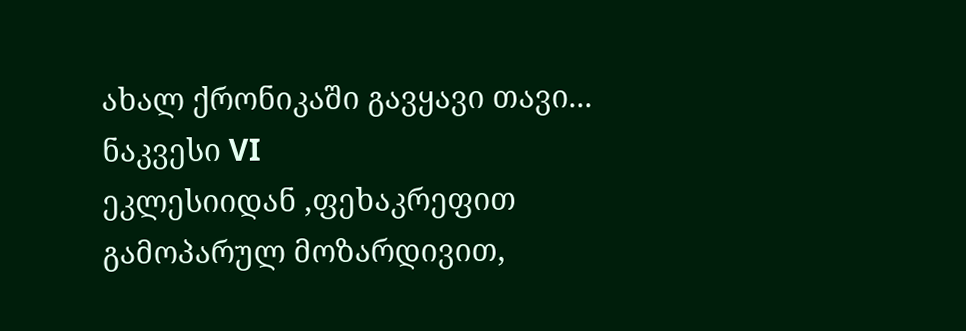ახალ ქრონიკაში გავყავი თავი... ნაკვესი VI
ეკლესიიდან ,ფეხაკრეფით გამოპარულ მოზარდივით,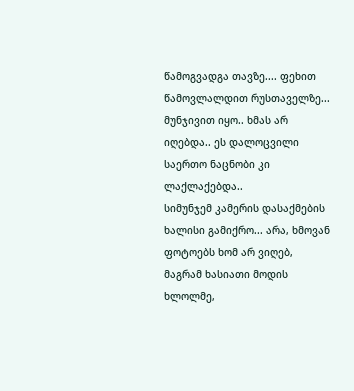წამოგვადგა თავზე.... ფეხით წამოვლალდით რუსთაველზე... მუნჯივით იყო.. ხმას არ იღებდა.. ეს დალოცვილი საერთო ნაცნობი კი ლაქლაქებდა..
სიმუნჯემ კამერის დასაქმების ხალისი გამიქრო... არა, ხმოვან ფოტოებს ხომ არ ვიღებ, მაგრამ ხასიათი მოდის ხლოლმე,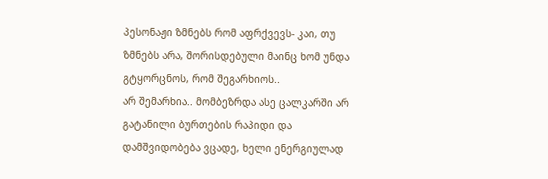პესონაჟი ზმნებს რომ აფრქვევს- კაი, თუ ზმნებს არა, შორისდებული მაინც ხომ უნდა გტყორცნოს, რომ შეგარხიოს..
არ შემარხია.. მომბეზრდა ასე ცალკარში არ გატანილი ბურთების რაპიდი და დამშვიდობება ვცადე, ხელი ენერგიულად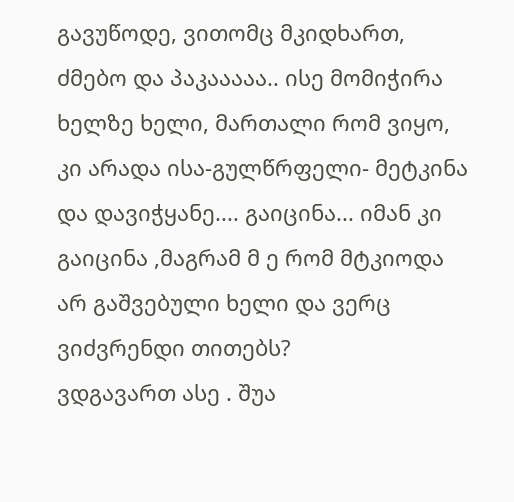გავუწოდე, ვითომც მკიდხართ, ძმებო და პაკააააა.. ისე მომიჭირა ხელზე ხელი, მართალი რომ ვიყო, კი არადა ისა-გულწრფელი- მეტკინა და დავიჭყანე.... გაიცინა... იმან კი გაიცინა ,მაგრამ მ ე რომ მტკიოდა არ გაშვებული ხელი და ვერც ვიძვრენდი თითებს?
ვდგავართ ასე . შუა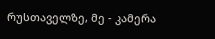რუსთაველზე, მე - კამერა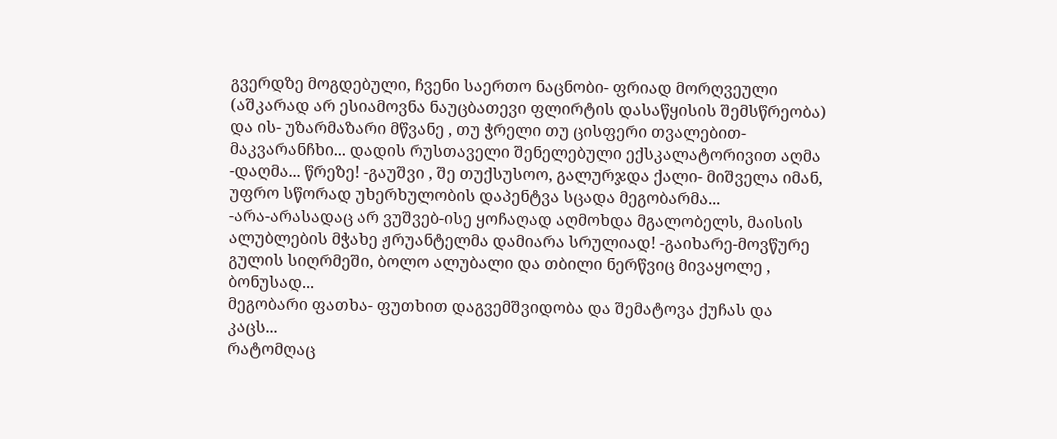გვერდზე მოგდებული, ჩვენი საერთო ნაცნობი- ფრიად მორღვეული (აშკარად არ ესიამოვნა ნაუცბათევი ფლირტის დასაწყისის შემსწრეობა) და ის- უზარმაზარი მწვანე , თუ ჭრელი თუ ცისფერი თვალებით-მაკვარანჩხი... დადის რუსთაველი შენელებული ექსკალატორივით აღმა -დაღმა... წრეზე! -გაუშვი , შე თუქსუსოო, გალურჯდა ქალი- მიშველა იმან, უფრო სწორად უხერხულობის დაპენტვა სცადა მეგობარმა...
-არა-არასადაც არ ვუშვებ-ისე ყოჩაღად აღმოხდა მგალობელს, მაისის ალუბლების მჭახე ჟრუანტელმა დამიარა სრულიად! -გაიხარე-მოვწურე გულის სიღრმეში, ბოლო ალუბალი და თბილი ნერწვიც მივაყოლე , ბონუსად...
მეგობარი ფათხა- ფუთხით დაგვემშვიდობა და შემატოვა ქუჩას და კაცს...
რატომღაც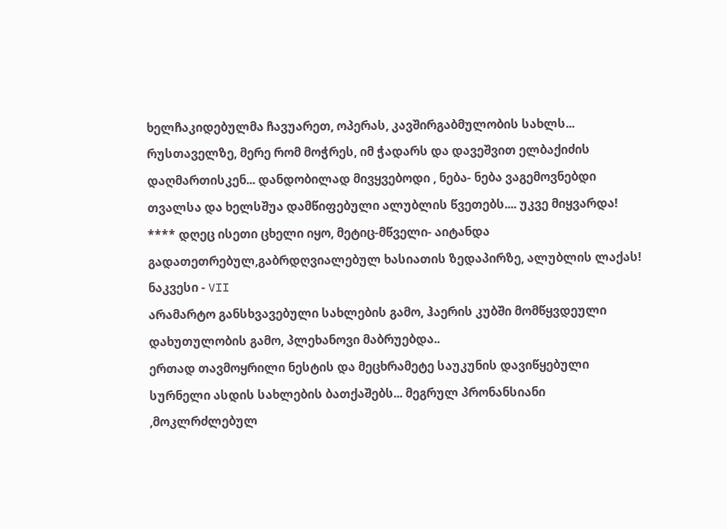ხელჩაკიდებულმა ჩავუარეთ, ოპერას, კავშირგაბმულობის სახლს... რუსთაველზე, მერე რომ მოჭრეს, იმ ჭადარს და დავეშვით ელბაქიძის დაღმართისკენ... დანდობილად მივყვებოდი , ნება- ნება ვაგემოვნებდი თვალსა და ხელსშუა დამწიფებული ალუბლის წვეთებს.... უკვე მიყვარდა! **** დღეც ისეთი ცხელი იყო, მეტიც-მწველი- აიტანდა გადათეთრებულ,გაბრდღვიალებულ ხასიათის ზედაპირზე, ალუბლის ლაქას!
ნაკვესი - VII
არამარტო განსხვავებული სახლების გამო, ჰაერის კუბში მომწყვდეული დახუთულობის გამო, პლეხანოვი მაბრუებდა..
ერთად თავმოყრილი ნესტის და მეცხრამეტე საუკუნის დავიწყებული სურნელი ასდის სახლების ბათქაშებს... მეგრულ პრონანსიანი ,მოკლრძლებულ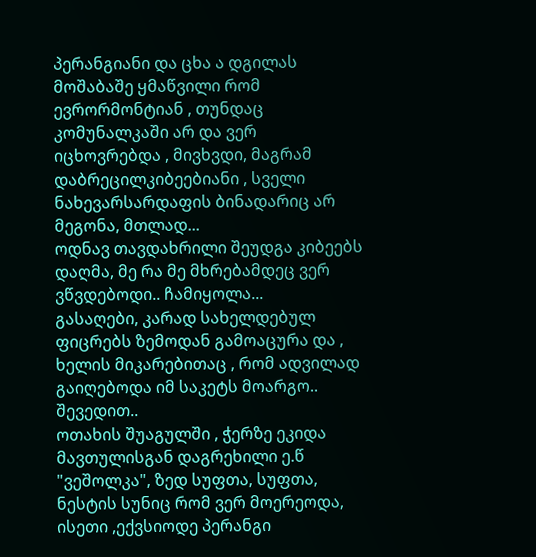პერანგიანი და ცხა ა დგილას მოშაბაშე ყმაწვილი რომ ევრორმონტიან , თუნდაც კომუნალკაში არ და ვერ იცხოვრებდა , მივხვდი, მაგრამ დაბრეცილკიბეებიანი , სველი ნახევარსარდაფის ბინადარიც არ მეგონა, მთლად...
ოდნავ თავდახრილი შეუდგა კიბეებს დაღმა, მე რა მე მხრებამდეც ვერ ვწვდებოდი.. ჩამიყოლა...
გასაღები, კარად სახელდებულ ფიცრებს ზემოდან გამოაცურა და , ხელის მიკარებითაც , რომ ადვილად გაიღებოდა იმ საკეტს მოარგო.. შევედით..
ოთახის შუაგულში , ჭერზე ეკიდა მავთულისგან დაგრეხილი ე.წ "ვეშოლკა", ზედ სუფთა, სუფთა, ნესტის სუნიც რომ ვერ მოერეოდა, ისეთი ,ექვსიოდე პერანგი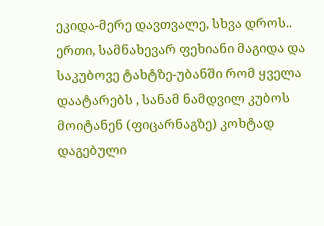ეკიდა-მერე დავთვალე, სხვა დროს..
ერთი, სამნახევარ ფეხიანი მაგიდა და საკუბოვე ტახტზე-უბანში რომ ყველა დაატარებს , სანამ ნამდვილ კუბოს მოიტანენ (ფიცარნაგზე) კოხტად დაგებული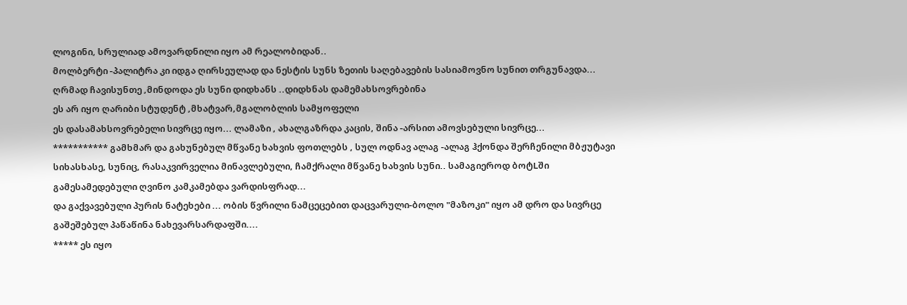ლოგინი, სრულიად ამოვარდნილი იყო ამ რეალობიდან..
მოლბერტი -პალიტრა კი იდგა ღირსეულად და ნესტის სუნს ზეთის საღებავების სასიამოვნო სუნით თრგუნავდა...
ღრმად ჩავისუნთე ,მინდოდა ეს სუნი დიდხანს ..დიდხნას დამემახსოვრებინა
ეს არ იყო ღარიბი სტუდენტ ,მხატვარ,მგალობლის სამყოფელი
ეს დასამახსოვრებელი სივრცე იყო... ლამაზი , ახალგაზრდა კაცის, შინა -არსით ამოვსებული სივრცე...
*********** გამხმარ და გახუნებულ მწვანე ხახვის ფოთლებს , სულ ოდნავ ალაგ -ალაგ ჰქონდა შერჩენილი მბჟუტავი სიხასხასე, სუნიც, რასაკვირველია მინავლებული, ჩამქრალი მწვანე ხახვის სუნი.. სამაგიეროდ ბოტLში გამესამედებული ღვინო კამკამებდა ვარდისფრად...
და გაქვავებული პურის ნატეხები ... ობის წვრილი ნამცეცებით დაცვარული-ბოლო "მაზოკი" იყო ამ დრო და სივრცე გაშეშებულ პაწაწინა ნახევარსარდაფში....
***** ეს იყო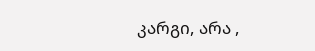კარგი, არა ,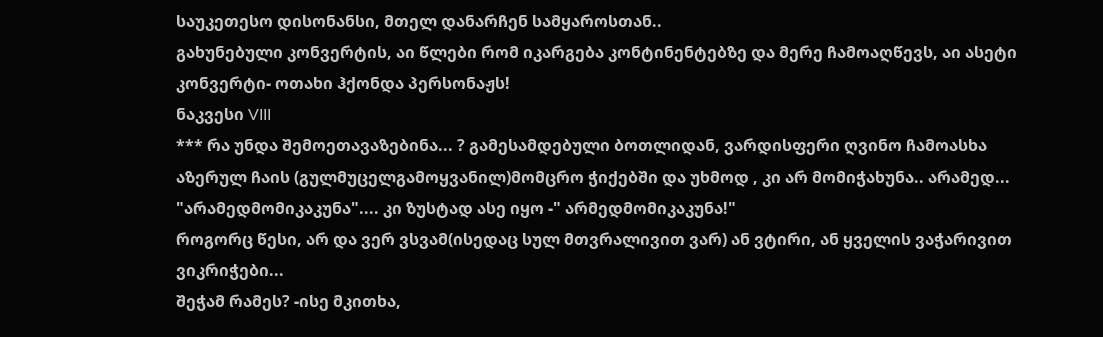საუკეთესო დისონანსი, მთელ დანარჩენ სამყაროსთან..
გახუნებული კონვერტის, აი წლები რომ იკარგება კონტინენტებზე და მერე ჩამოაღწევს, აი ასეტი კონვერტი- ოთახი ჰქონდა პერსონაჟს!
ნაკვესი VIII
*** რა უნდა შემოეთავაზებინა... ? გამესამდებული ბოთლიდან, ვარდისფერი ღვინო ჩამოასხა აზერულ ჩაის (გულმუცელგამოყვანილ)მომცრო ჭიქებში და უხმოდ , კი არ მომიჭახუნა.. არამედ... "არამედმომიკაკუნა".... კი ზუსტად ასე იყო -" არმედმომიკაკუნა!"
როგორც წესი, არ და ვერ ვსვამ(ისედაც სულ მთვრალივით ვარ) ან ვტირი, ან ყველის ვაჭარივით ვიკრიჭები...
შეჭამ რამეს? -ისე მკითხა,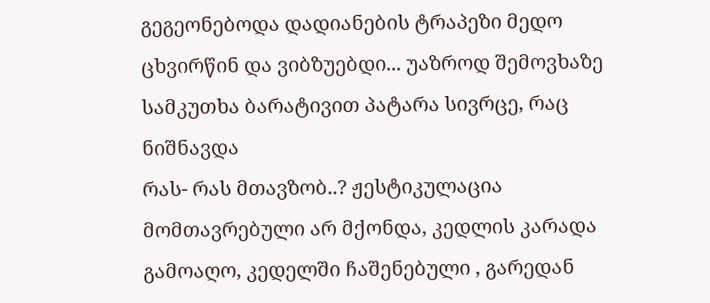გეგეონებოდა დადიანების ტრაპეზი მედო ცხვირწინ და ვიბზუებდი... უაზროდ შემოვხაზე სამკუთხა ბარატივით პატარა სივრცე, რაც ნიშნავდა
რას- რას მთავზობ..? ჟესტიკულაცია მომთავრებული არ მქონდა, კედლის კარადა გამოაღო, კედელში ჩაშენებული , გარედან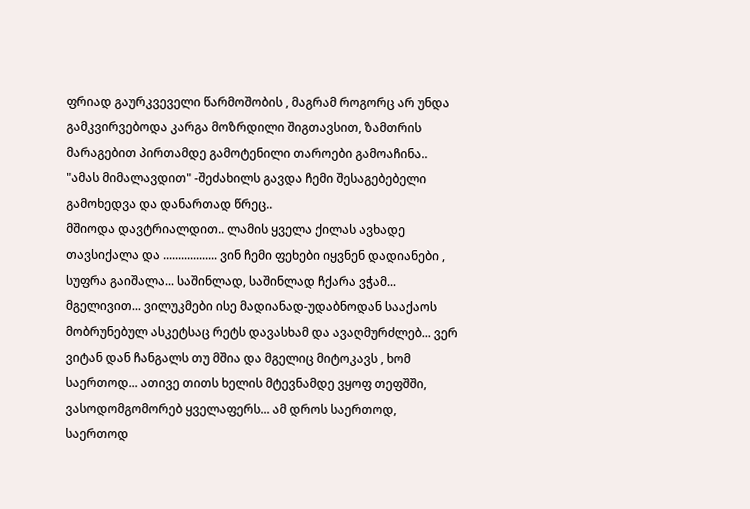ფრიად გაურკვეველი წარმოშობის , მაგრამ როგორც არ უნდა გამკვირვებოდა კარგა მოზრდილი შიგთავსით, ზამთრის მარაგებით პირთამდე გამოტენილი თაროები გამოაჩინა.. "ამას მიმალავდით" -შეძახილს გავდა ჩემი შესაგებებელი გამოხედვა და დანართად წრეც..
მშიოდა დავტრიალდით.. ლამის ყველა ქილას ავხადე თავსიქალა და .................. ვინ ჩემი ფეხები იყვნენ დადიანები , სუფრა გაიშალა... საშინლად, საშინლად ჩქარა ვჭამ... მგელივით... ვილუკმები ისე მადიანად-უდაბნოდან სააქაოს მობრუნებულ ასკეტსაც რეტს დავასხამ და ავაღმურძლებ... ვერ ვიტან დან ჩანგალს თუ მშია და მგელიც მიტოკავს , ხომ საერთოდ... ათივე თითს ხელის მტევნამდე ვყოფ თეფშში, ვასოდომგომორებ ყველაფერს... ამ დროს საერთოდ, საერთოდ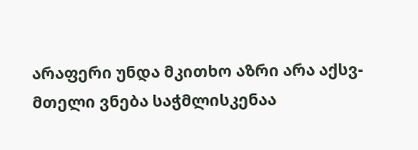არაფერი უნდა მკითხო აზრი არა აქსვ-მთელი ვნება საჭმლისკენაა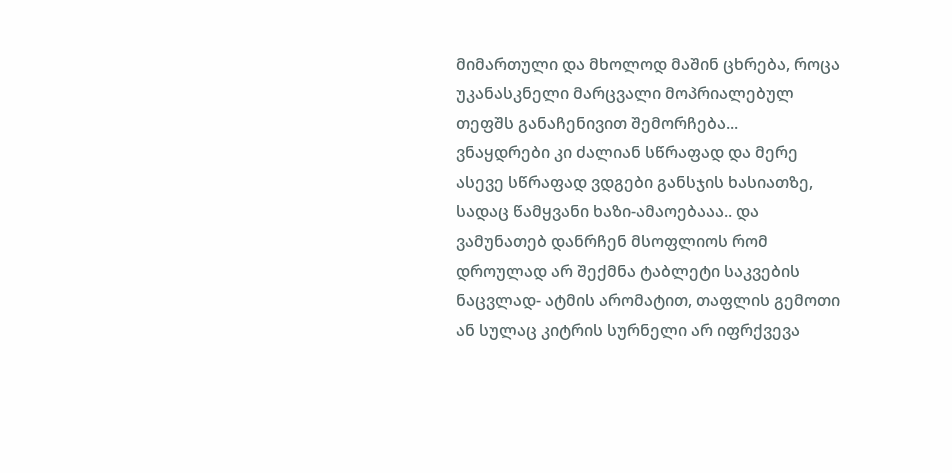მიმართული და მხოლოდ მაშინ ცხრება, როცა უკანასკნელი მარცვალი მოპრიალებულ თეფშს განაჩენივით შემორჩება...
ვნაყდრები კი ძალიან სწრაფად და მერე ასევე სწრაფად ვდგები განსჯის ხასიათზე, სადაც წამყვანი ხაზი-ამაოებააა.. და ვამუნათებ დანრჩენ მსოფლიოს რომ დროულად არ შექმნა ტაბლეტი საკვების ნაცვლად- ატმის არომატით, თაფლის გემოთი ან სულაც კიტრის სურნელი არ იფრქვევა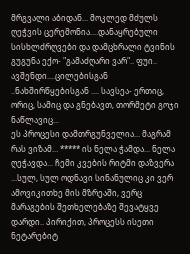მრგვალი აბიდან... მოკლედ მძულს ღეჭვის ცერემონია....დანაყრებული სისხლძრღვები და დამცხრალი ტვინის გუგუნა ექო- "გამაძღარი ვარ".. ფუი.. ავშენდი....ცილებისგან ..ნახშირწყებისგან .... სავსეა- ერთიც, ორიც, სამიც და გნებავთ, თორმეტი გოჯი ნაწლავიც...
ეს პროცესი დამთრგუნველია... მაგრამ რას ვიზამ... ***** ის ნელა ჭამდა... ნელა ღეჭავდა... ჩემი კვების რიტმი დაზვერა ...სულ, სულ ოდნავი სინანულიც კი ვერ ამოვიკითხე მის მზრეაში, ვერც მარაგების შეთხელებაზე შევატყვე დარდი.. პირიქით, პროცესს ისეთი ნეტარებიტ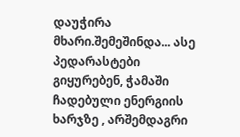დაუჭირა მხარი.შემეშინდა... ასე პედარასტები გიყურებენ, ჭამაში ჩადებული ენერგიის ხარჯზე , არშემდაგრი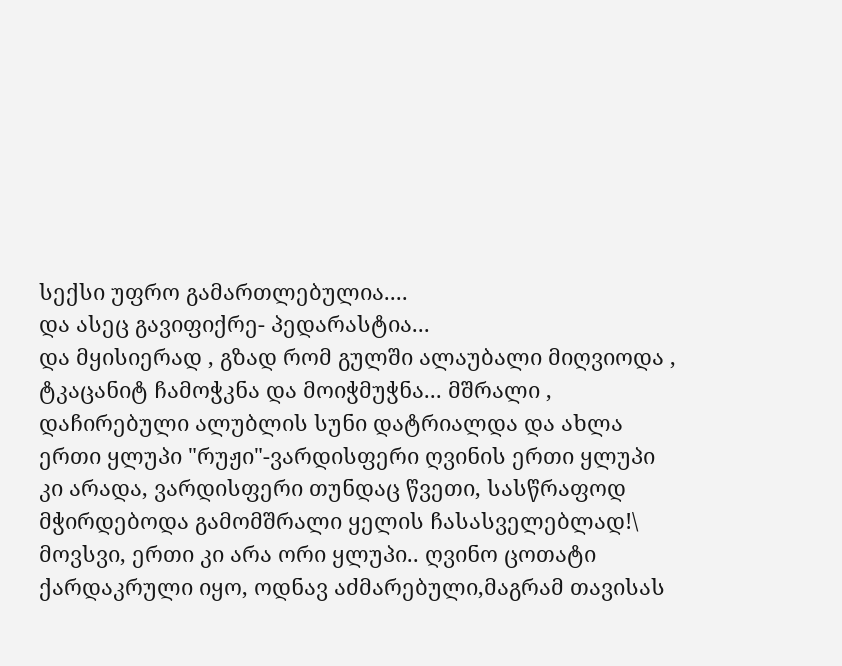სექსი უფრო გამართლებულია....
და ასეც გავიფიქრე- პედარასტია...
და მყისიერად , გზად რომ გულში ალაუბალი მიღვიოდა , ტკაცანიტ ჩამოჭკნა და მოიჭმუჭნა... მშრალი , დაჩირებული ალუბლის სუნი დატრიალდა და ახლა ერთი ყლუპი "რუჟი"-ვარდისფერი ღვინის ერთი ყლუპი კი არადა, ვარდისფერი თუნდაც წვეთი, სასწრაფოდ მჭირდებოდა გამომშრალი ყელის ჩასასველებლად!\ მოვსვი, ერთი კი არა ორი ყლუპი.. ღვინო ცოთატი ქარდაკრული იყო, ოდნავ აძმარებული,მაგრამ თავისას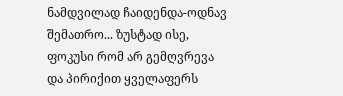ნამდვილად ჩაიდენდა-ოდნავ შემათრო... ზუსტად ისე, ფოკუსი რომ არ გემღვრევა და პირიქით ყველაფერს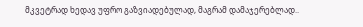მკვეტრად ხედავ უფრო გაზვიადებულად, მაგრამ დამაჯერებლად..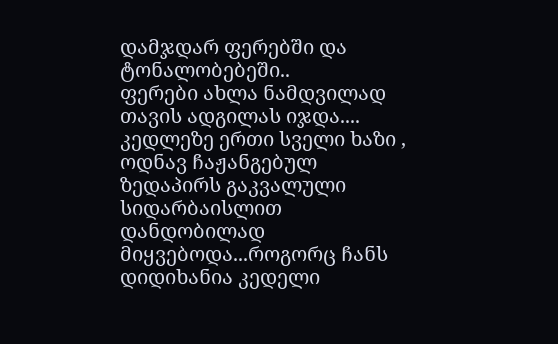დამჯდარ ფერებში და ტონალობებეში..
ფერები ახლა ნამდვილად თავის ადგილას იჯდა.... კედლეზე ერთი სველი ხაზი , ოდნავ ჩაჟანგებულ ზედაპირს გაკვალული სიდარბაისლით დანდობილად მიყვებოდა...როგორც ჩანს დიდიხანია კედელი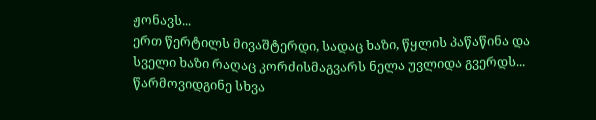ჟონავს...
ერთ წერტილს მივაშტერდი, სადაც ხაზი, წყლის პაწაწინა და სველი ხაზი რაღაც კორძისმაგვარს ნელა უვლიდა გვერდს... წარმოვიდგინე სხვა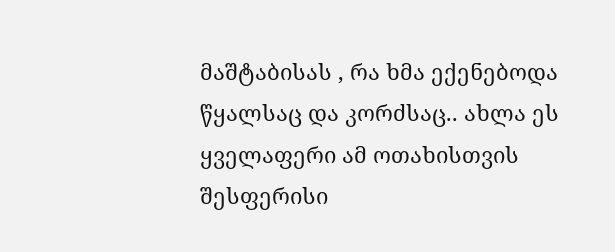მაშტაბისას , რა ხმა ექენებოდა წყალსაც და კორძსაც.. ახლა ეს ყველაფერი ამ ოთახისთვის შესფერისი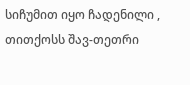სიჩუმით იყო ჩადენილი ,
თითქოსს შავ-თეთრი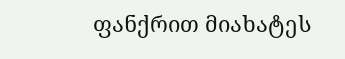ფანქრით მიახატეს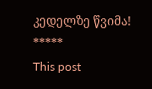კედელზე წვიმა!
*****
This post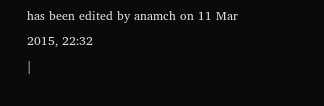has been edited by anamch on 11 Mar 2015, 22:32
|